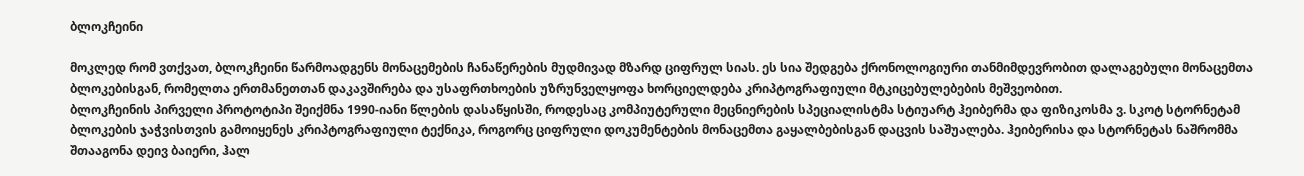ბლოკჩეინი

მოკლედ რომ ვთქვათ, ბლოკჩეინი წარმოადგენს მონაცემების ჩანაწერების მუდმივად მზარდ ციფრულ სიას. ეს სია შედგება ქრონოლოგიური თანმიმდევრობით დალაგებული მონაცემთა ბლოკებისგან, რომელთა ერთმანეთთან დაკავშირება და უსაფრთხოების უზრუნველყოფა ხორციელდება კრიპტოგრაფიული მტკიცებულებების მეშვეობით.
ბლოკჩეინის პირველი პროტოტიპი შეიქმნა 1990-იანი წლების დასაწყისში, როდესაც კომპიუტერული მეცნიერების სპეციალისტმა სტიუარტ ჰეიბერმა და ფიზიკოსმა ვ. სკოტ სტორნეტამ ბლოკების ჯაჭვისთვის გამოიყენეს კრიპტოგრაფიული ტექნიკა, როგორც ციფრული დოკუმენტების მონაცემთა გაყალბებისგან დაცვის საშუალება. ჰეიბერისა და სტორნეტას ნაშრომმა შთააგონა დეივ ბაიერი, ჰალ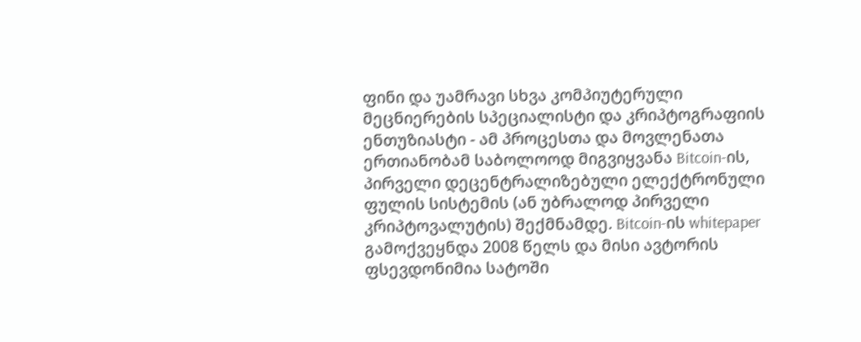ფინი და უამრავი სხვა კომპიუტერული მეცნიერების სპეციალისტი და კრიპტოგრაფიის ენთუზიასტი - ამ პროცესთა და მოვლენათა ერთიანობამ საბოლოოდ მიგვიყვანა Bitcoin-ის, პირველი დეცენტრალიზებული ელექტრონული ფულის სისტემის (ან უბრალოდ პირველი კრიპტოვალუტის) შექმნამდე. Bitcoin-ის whitepaper გამოქვეყნდა 2008 წელს და მისი ავტორის ფსევდონიმია სატოში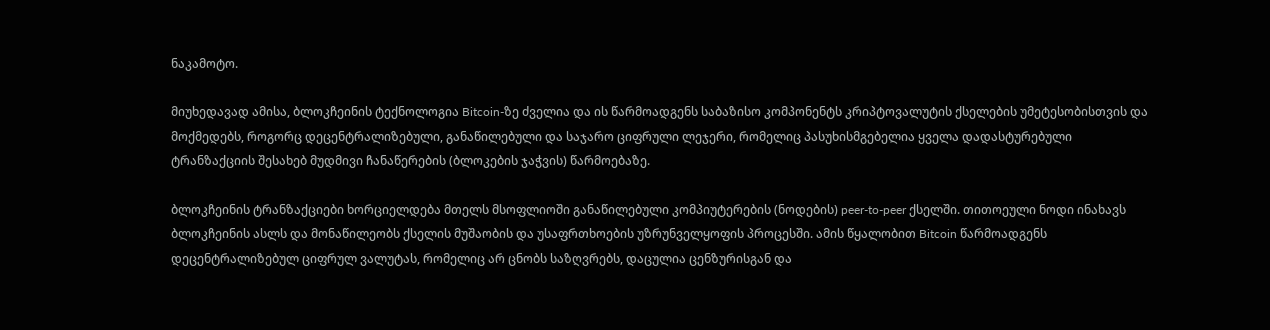ნაკამოტო.

მიუხედავად ამისა, ბლოკჩეინის ტექნოლოგია Bitcoin-ზე ძველია და ის წარმოადგენს საბაზისო კომპონენტს კრიპტოვალუტის ქსელების უმეტესობისთვის და მოქმედებს, როგორც დეცენტრალიზებული, განაწილებული და საჯარო ციფრული ლეჯერი, რომელიც პასუხისმგებელია ყველა დადასტურებული ტრანზაქციის შესახებ მუდმივი ჩანაწერების (ბლოკების ჯაჭვის) წარმოებაზე.

ბლოკჩეინის ტრანზაქციები ხორციელდება მთელს მსოფლიოში განაწილებული კომპიუტერების (ნოდების) peer-to-peer ქსელში. თითოეული ნოდი ინახავს ბლოკჩეინის ასლს და მონაწილეობს ქსელის მუშაობის და უსაფრთხოების უზრუნველყოფის პროცესში. ამის წყალობით Bitcoin წარმოადგენს დეცენტრალიზებულ ციფრულ ვალუტას, რომელიც არ ცნობს საზღვრებს, დაცულია ცენზურისგან და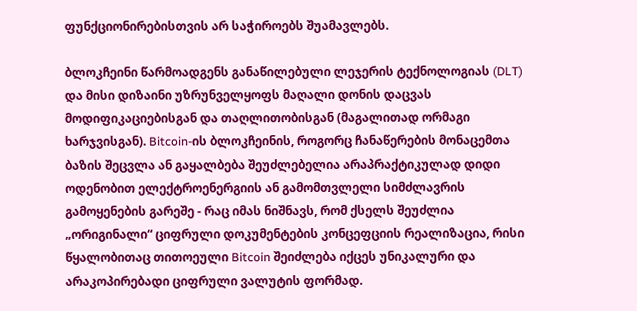ფუნქციონირებისთვის არ საჭიროებს შუამავლებს.

ბლოკჩეინი წარმოადგენს განაწილებული ლეჯერის ტექნოლოგიას (DLT) და მისი დიზაინი უზრუნველყოფს მაღალი დონის დაცვას მოდიფიკაციებისგან და თაღლითობისგან (მაგალითად ორმაგი ხარჯვისგან). Bitcoin-ის ბლოკჩეინის, როგორც ჩანაწერების მონაცემთა ბაზის შეცვლა ან გაყალბება შეუძლებელია არაპრაქტიკულად დიდი ოდენობით ელექტროენერგიის ან გამომთვლელი სიმძლავრის გამოყენების გარეშე - რაც იმას ნიშნავს, რომ ქსელს შეუძლია „ორიგინალი“ ციფრული დოკუმენტების კონცეფციის რეალიზაცია, რისი წყალობითაც თითოეული Bitcoin შეიძლება იქცეს უნიკალური და არაკოპირებადი ციფრული ვალუტის ფორმად.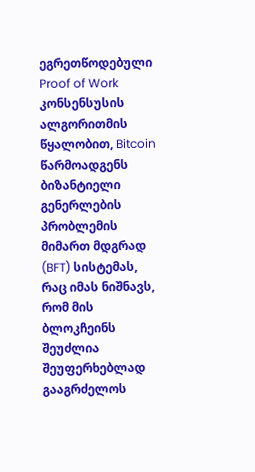ეგრეთწოდებული Proof of Work კონსენსუსის ალგორითმის წყალობით, Bitcoin წარმოადგენს ბიზანტიელი გენერლების პრობლემის მიმართ მდგრად (BFT) სისტემას, რაც იმას ნიშნავს, რომ მის ბლოკჩეინს შეუძლია შეუფერხებლად გააგრძელოს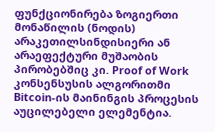ფუნქციონირება ზოგიერთი მონაწილის (ნოდის) არაკეთილსინდისიერი ან არაეფექტური მუშაობის პირობებშიც კი. Proof of Work კონსენსუსის ალგორითმი Bitcoin-ის მაინინგის პროცესის აუცილებელი ელემენტია.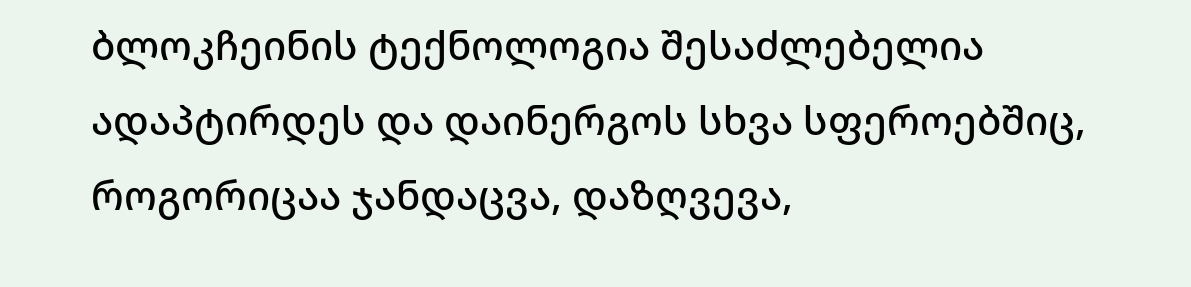ბლოკჩეინის ტექნოლოგია შესაძლებელია ადაპტირდეს და დაინერგოს სხვა სფეროებშიც, როგორიცაა ჯანდაცვა, დაზღვევა,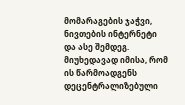მომარაგების ჯაჭვი, ნივთების ინტერნეტი და ასე შემდეგ. მიუხედავად იმისა, რომ ის წარმოადგენს დეცენტრალიზებული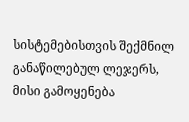სისტემებისთვის შექმნილ განაწილებულ ლეჯერს, მისი გამოყენება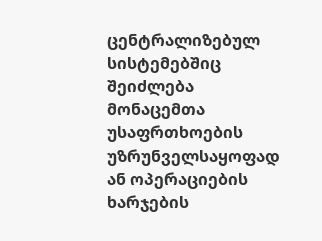ცენტრალიზებულ სისტემებშიც შეიძლება მონაცემთა უსაფრთხოების უზრუნველსაყოფად ან ოპერაციების ხარჯების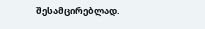შესამცირებლად.